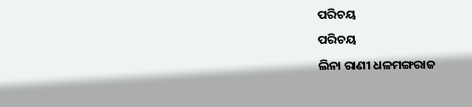ପରିଚୟ
ପରିଚୟ
ଲିନା ରାଣୀ ଧଳମଙ୍ଗରାଜ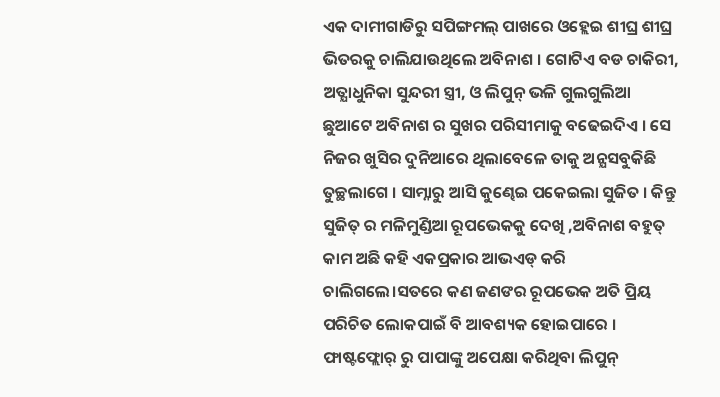ଏକ ଦାମୀଗାଡିରୁ ସପିଙ୍ଗମଲ୍ ପାଖରେ ଓହ୍ଲେଇ ଶୀଘ୍ର ଶୀଘ୍ର ଭିତରକୁ ଚାଲିଯାଉଥିଲେ ଅବିନାଶ । ଗୋଟିଏ ବଡ ଚାକିରୀ, ଅତ୍ଯାଧୁନିକା ସୁନ୍ଦରୀ ସ୍ତ୍ରୀ, ଓ ଲିପୁନ୍ ଭଳି ଗୁଲଗୁଲିଆ ଛୁଆଟେ ଅବିନାଶ ର ସୁଖର ପରିସୀମାକୁ ବଢେଇଦିଏ । ସେ ନିଜର ଖୁସିର ଦୁନିଆରେ ଥିଲାବେଳେ ତାକୁ ଅନ୍ଯସବୁକିଛି ତୁଚ୍ଛଲାଗେ । ସାମ୍ନାରୁ ଆସି କୁଣ୍ଢେଇ ପକେଇଲା ସୁଜିତ । କିନ୍ତୁ ସୁଜିତ୍ ର ମଳିମୁଣ୍ଡିଆ ରୂପଭେକକୁ ଦେଖି ,ଅବିନାଶ ବହୁତ୍ କାମ ଅଛି କହି ଏକପ୍ରକାର ଆଭଏଡ୍ କରି ଚାଲିଗଲେ।ସତରେ କଣ ଜଣଙର ରୂପଭେକ ଅତି ପ୍ରିୟ ପରିଚିତ ଲୋକପାଇଁ ବି ଆବଶ୍ୟକ ହୋଇପାରେ ।
ଫାଷ୍ଟଫ୍ଲୋର୍ ରୁ ପାପାଙ୍କୁ ଅପେକ୍ଷା କରିଥିବା ଲିପୁନ୍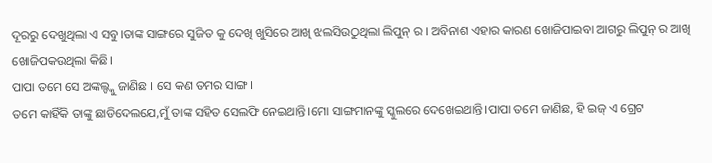ଦୂରରୁ ଦେଖୁଥିଲା ଏ ସବୁ।ତାଙ୍କ ସାଙ୍ଗରେ ସୁଜିତ କୁ ଦେଖି ଖୁସିରେ ଆଖି ଝଲସିଉଠୁଥିଲା ଲିପୁନ୍ ର । ଅବିନାଶ ଏହାର କାରଣ ଖୋଜିପାଇବା ଆଗରୁ ଲିପୁନ୍ ର ଆଖି ଖୋଜିପକଉଥିଲା କିଛି।
ପାପା ତମେ ସେ ଅଙ୍କଲ୍ଙ୍କୁ ଜାଣିଛ । ସେ କଣ ତମର ସାଙ୍ଗ।
ତମେ କାହିଁକି ତାଙ୍କୁ ଛାଡିଦେଲଯେ,ମୁଁ ତାଙ୍କ ସହିତ ସେଲଫି ନେଇଥାନ୍ତି।ମୋ ସାଙ୍ଗମାନଙ୍କୁ ସ୍କୁଲରେ ଦେଖେଇଥାନ୍ତି।ପାପା ତମେ ଜାଣିଛ, ହି ଇଜ୍ ଏ ଗ୍ରେଟ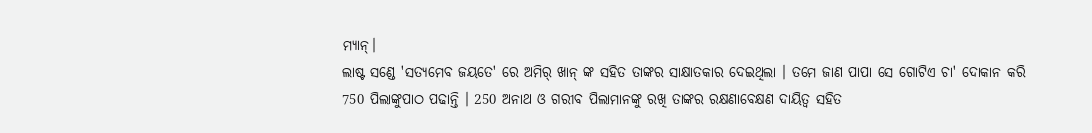ମ୍ଯାନ୍।
ଲାଷ୍ଟ ସଣ୍ଡେ 'ସତ୍ଯମେବ ଜୟତେ' ରେ ଅମିର୍ ଖାନ୍ ଙ୍କ ସହିତ ତାଙ୍କର ସାକ୍ଷାତକାର ଦେଇଥିଲା । ତମେ ଜାଣ ପାପା ସେ ଗୋଟିଏ ଚା' ଦୋକାନ କରି 750 ପିଲାଙ୍କୁପାଠ ପଢାନ୍ତି । 250 ଅନାଥ ଓ ଗରୀବ ପିଲାମାନଙ୍କୁ ରଖି ତାଙ୍କର ରକ୍ଷଣାବେକ୍ଷଣ ଦାୟିତ୍ୱ ସହିତ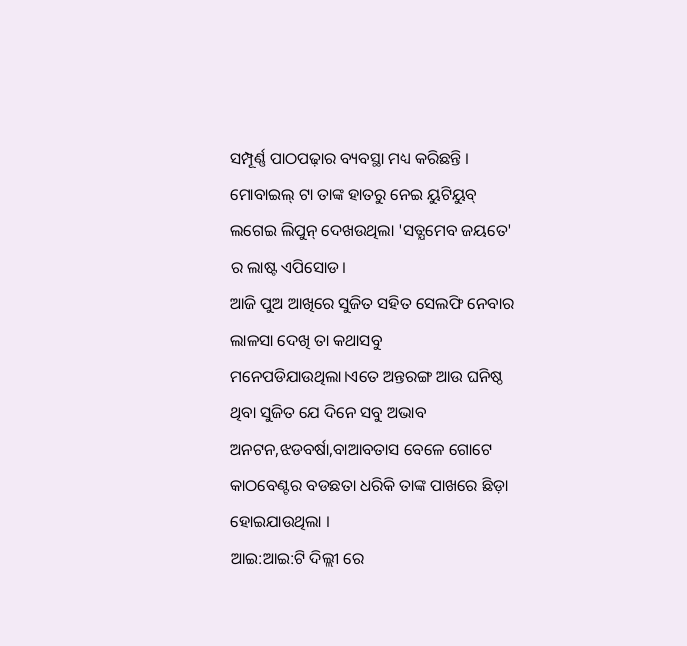ସମ୍ପୂର୍ଣ୍ଣ ପାଠପଢ଼ାର ବ୍ୟବସ୍ଥା ମଧ୍ୟ କରିଛନ୍ତି ।
ମୋବାଇଲ୍ ଟା ତାଙ୍କ ହାତରୁ ନେଇ ୟୁଟିୟୁବ୍ ଲଗେଇ ଲିପୁନ୍ ଦେଖଉଥିଲା 'ସତ୍ଯମେବ ଜୟତେ' ର ଲାଷ୍ଟ ଏପିସୋଡ।
ଆଜି ପୁଅ ଆଖିରେ ସୁଜିତ ସହିତ ସେଲଫି ନେବାର ଲାଳସା ଦେଖି ତା କଥାସବୁ ମନେପଡିଯାଉଥିଲା।ଏତେ ଅନ୍ତରଙ୍ଗ ଆଉ ଘନିଷ୍ଠ ଥିବା ସୁଜିତ ଯେ ଦିନେ ସବୁ ଅଭାବ ଅନଟନ,ଝଡବର୍ଷା,ବାଆବତାସ ବେଳେ ଗୋଟେ କାଠବେଣ୍ଟର ବଡଛତା ଧରିକି ତାଙ୍କ ପାଖରେ ଛିଡ଼ା ହୋଇଯାଉଥିଲା ।
ଆଇ:ଆଇ:ଟି ଦିଲ୍ଲୀ ରେ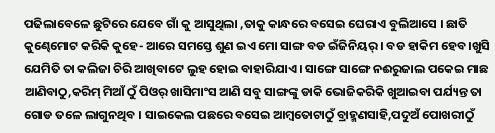ପଢିଲାବେଳେ ଛୁଟିରେ ଯେବେ ଗାଁ କୁ ଆସୁଥିଲା ,ତାକୁ କାନ୍ଧରେ ବସେଇ ଘେରାଏ ବୁଲିଆସେ । ଛାତି କୁଣ୍ଢେମୋଟ କରିକି କୁହେ- ଆରେ ସମସ୍ତେ ଶୁଣ ଇଏ ମୋ ସାଙ୍ଗ ବଡ ଇଁଜିନିୟର୍ । ବଡ ହାକିମ ହେବ।ଖୁସି ଯେମିତି ତା କଲିଜା ଚିରି ଆଖିବାଟେ ଲୁହ ହୋଇ ବାହାରିଯାଏ । ସାଙ୍ଗେ ସାଙ୍ଗେ ନଈରୁଜାଲ ପକେଇ ମାଛ ଆଣିବାଠୁ,କରିମ୍ ମିଆଁ ଠୁଁ ପିଓର୍ ଖାସିମାଂସ ଆଣି ସବୁ ସାଙ୍ଗଙ୍କୁ ଡାକି ଭୋଜିକରିକି ଖୁଆଇବା ପର୍ଯ୍ୟନ୍ତ ତା ଗୋଡ ତଳେ ଲାଗୁନଥିବ । ସାଇକେଲ ପଛରେ ବସେଇ ଆମ୍ବତୋଟାଠୁଁ ବ୍ରାହ୍ମଣସାହି,ପଦୁଅଁ ପୋଖରୀଠୁଁ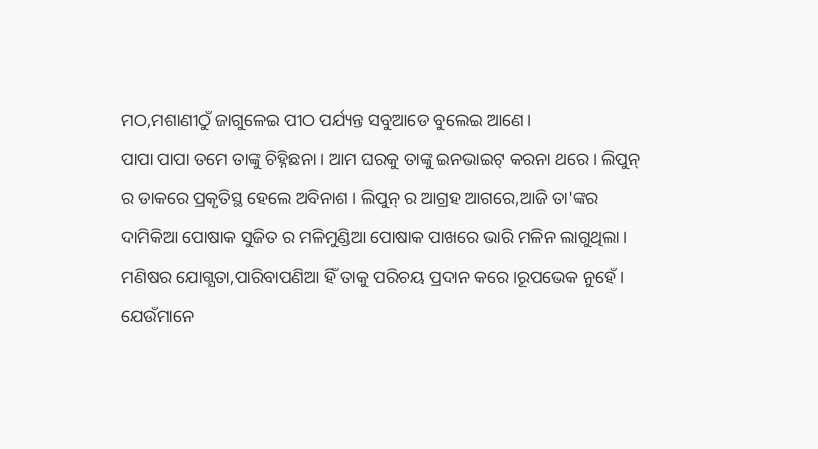ମଠ,ମଶାଣୀଠୁଁ ଜାଗୁଳେଇ ପୀଠ ପର୍ଯ୍ୟନ୍ତ ସବୁଆଡେ ବୁଲେଇ ଆଣେ।
ପାପା ପାପା ତମେ ତାଙ୍କୁ ଚିହ୍ନିଛନା । ଆମ ଘରକୁ ତାଙ୍କୁ ଇନଭାଇଟ୍ କରନା ଥରେ । ଲିପୁନ୍ ର ଡାକରେ ପ୍ରକୃତିସ୍ଥ ହେଲେ ଅବିନାଶ । ଲିପୁନ୍ ର ଆଗ୍ରହ ଆଗରେ,ଆଜି ତା'ଙ୍କର ଦାମିକିଆ ପୋଷାକ ସୁଜିତ ର ମଳିମୁଣ୍ଡିଆ ପୋଷାକ ପାଖରେ ଭାରି ମଳିନ ଲାଗୁଥିଲା।
ମଣିଷର ଯୋଗ୍ଯତା,ପାରିବାପଣିଆ ହିଁ ତାକୁ ପରିଚୟ ପ୍ରଦାନ କରେ।ରୂପଭେକ ନୁହେଁ । ଯେଉଁମାନେ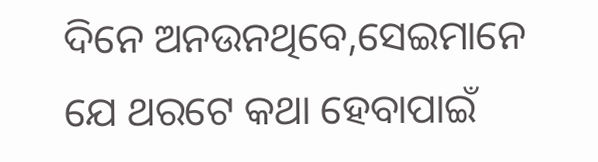ଦିନେ ଅନଉନଥିବେ,ସେଇମାନେ ଯେ ଥରଟେ କଥା ହେବାପାଇଁ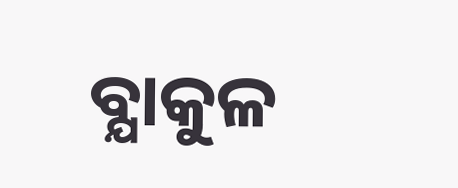ବ୍ଯାକୁଳ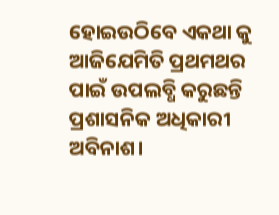ହୋଇଉଠିବେ ଏକଥା କୁ ଆଜିଯେମିତି ପ୍ରଥମଥର ପାଇଁ ଉପଲବ୍ଧି କରୁଛନ୍ତି ପ୍ରଶାସନିକ ଅଧିକାରୀ ଅବିନାଶ।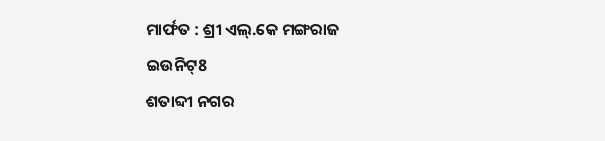ମାର୍ଫତ : ଶ୍ରୀ ଏଲ୍.କେ ମଙ୍ଗରାଜ
ଇଉନିଟ୍8
ଶତାବ୍ଦୀ ନଗର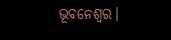ଭୂବନେଶ୍ବର।